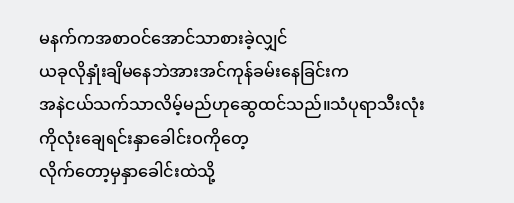မနက်ကအစာဝင်အောင်သာစားခဲ့လျှင်
ယခုလိုနှုံးချိမနေဘဲအားအင်ကုန်ခမ်းနေခြင်းက
အနဲငယ်သက်သာလိမ့်မည်ဟုဆွေထင်သည်။သံပုရာသီးလုံးကိုလုံးချေရင်းနှာခေါင်းဝကိုတေ့
လိုက်တော့မှနှာခေါင်းထဲသို့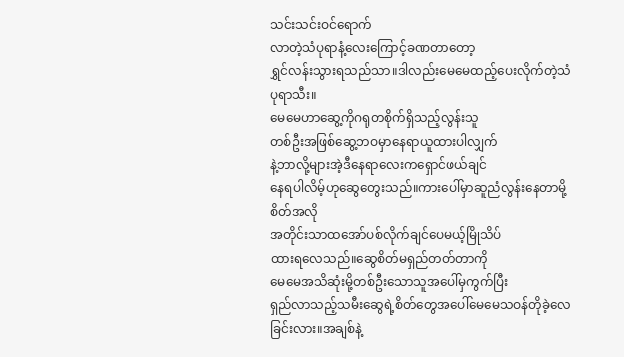သင်းသင်းဝင်ရောက်
လာတဲ့သံပုရာနံ့လေးကြောင့်ခဏတာတော့
ရွှင်လန်းသွားရသည်သာ။ဒါလည်းမေမေထည့်ပေးလိုက်တဲ့သံပုရာသီး။
မေမေဟာဆွေ့ကိုဂရုတစိုက်ရှိသည့်လွန်းသူ
တစ်ဦးအဖြစ်ဆွေ့ဘဝမှာနေရာယူထားပါလျှက်
နဲ့ဘာလို့များအဲ့ဒီနေရာလေးကရှောင်ဖယ်ချင်
နေရပါလိမ့်ဟုဆွေတွေးသည်။ကားပေါ်မှာဆူညံလွန်းနေတာမို့စိတ်အလို
အတိုင်းသာထအော်ပစ်လိုက်ချင်ပေမယ့်မြိုသိပ်
ထားရလေသည်။ဆွေစိတ်မရှည်တတ်တာကို
မေမေအသိဆုံးမို့တစ်ဦးသောသူအပေါ်မှကွက်ပြီး
ရှည်လာသည့်သမီးဆွေရဲ့စိတ်တွေအပေါ်မေမေသဝန်တိုခဲ့လေခြင်းလား။အချစ်နဲ့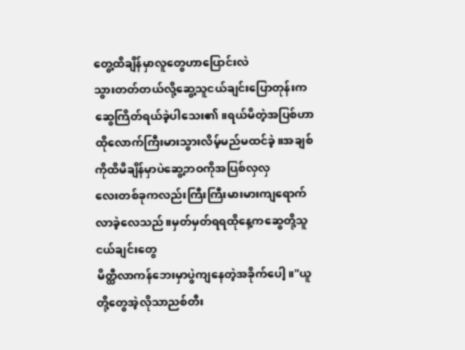တွေ့ထိချိန်မှာလူတွေဟာပြောင်းလဲ
သွားတတ်တယ်လို့ဆွေ့သူငယ်ချင်းပြောတုန်းက
ဆွေကြိတ်ရယ်ခဲ့ပါသေး၏။ရယ်မိတဲ့အပြစ်ဟာ
ထိုလောက်ကြီးမားသွားလိမ့်မည်မထင်ခဲ့။အချစ်ကိုထိမိချိန်မှာပဲဆွေ့ဘဝကိုအပြစ်လှလှ
လေးတစ်ခုကလည်းကြီးကြီးမားမားကျရောက်
လာခဲ့လေသည်။မှတ်မှတ်ရရထိုနေ့ကဆွေတို့သူငယ်ချင်းတွေ
မိတ္ထီလာကန်ဘေးမှာပွဲကျနေတဲ့အခိုက်ပေါ့။"ယူတို့တွေအဲ့လိုသာညစ်တီး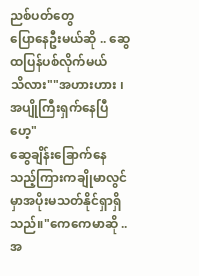ညစ်ပတ်တွေ
ပြောနေဦးမယ်ဆို .. ဆွေထပြန်ပစ်လိုက်မယ်
သိလား""အဟားဟား ၊ အပျိုကြီးရှက်နေပြီဟေ့"
ဆွေချိန်းခြောက်နေသည့်ကြားကချိုမာလွင်
မှာအပိုးမသတ်နိုင်ရှာရှိသည်။"ကေကေမာဆို .. အ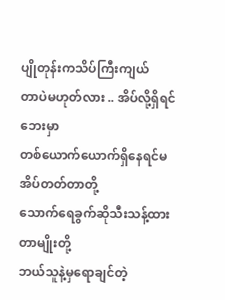ပျိုတုန်းကသိပ်ကြီးကျယ်
တာပဲမဟုတ်လား .. အိပ်လို့ရှိရင်ဘေးမှာ
တစ်ယောက်ယောက်ရှိနေရင်မအိပ်တတ်တာတို့
သောက်ရေခွက်ဆိုသီးသန့်ထားတာမျိုးတို့
ဘယ်သူနဲ့မှရောချင်တဲ့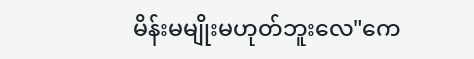မိန်းမမျိုးမဟုတ်ဘူးလေ"ကေ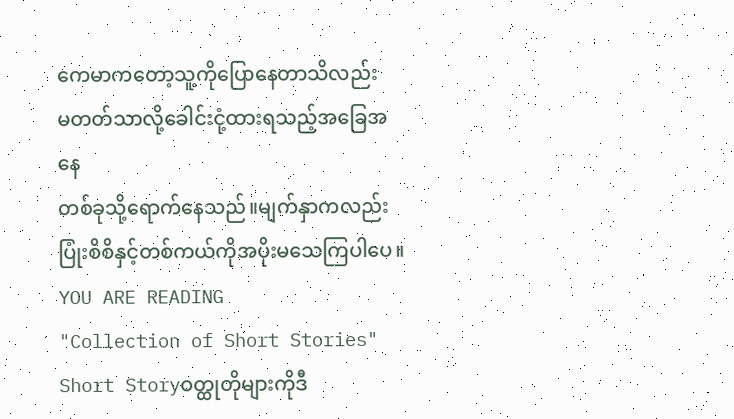ကေမာကတော့သူ့ကိုပြောနေတာသိလည်း
မတတ်သာလို့ခေါင်းငုံ့ထားရသည့်အခြေအနေ
တစ်ခုသို့ရောက်နေသည်။မျက်နှာကလည်း
ပြုံးစိစိနှင့်တစ်ကယ်ကိုအပိုးမသေကြပါပေ။
YOU ARE READING
"Collection of Short Stories"
Short Storyဝတ္ထုတိုများကိုဒီ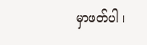မှာဖတ်ပါ ၊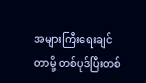အများကြီးရေးချင်တာမို့ တစ်ပုဒ်ပြီးတစ်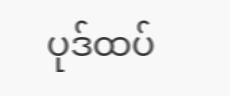ပုဒ်ထပ်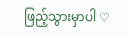ဖြည့်သွားမှာပါ ♡